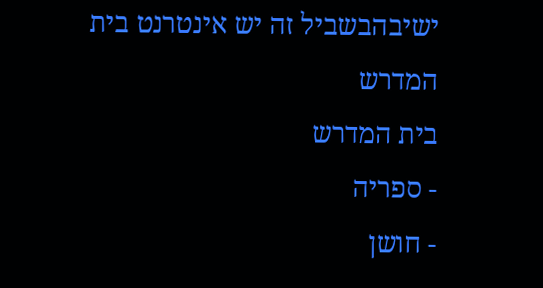ישיבהבשביל זה יש אינטרנט בית המדרש
בית המדרש
- ספריה
- חושן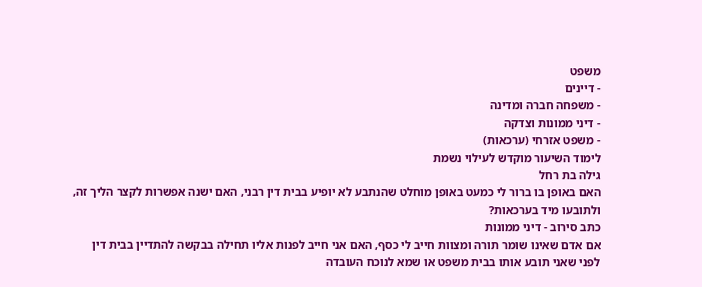משפט
- דיינים
- משפחה חברה ומדינה
- דיני ממונות וצדקה
- משפט אזרחי (ערכאות)
לימוד השיעור מוקדש לעילוי נשמת
גילה בת רחל
האם באופן בו ברור לי כמעט באופן מוחלט שהנתבע לא יופיע בבית דין רבני, האם ישנה אפשרות לקצר הליך זה, ולתובעו מיד בערכאות?
כתב סירוב - דיני ממונות
אם אדם שאינו שומר תורה ומצוות חייב לי כסף, האם אני חייב לפנות אליו תחילה בבקשה להתדיין בבית דין לפני שאני תובע אותו בבית משפט או שמא לנוכח העובדה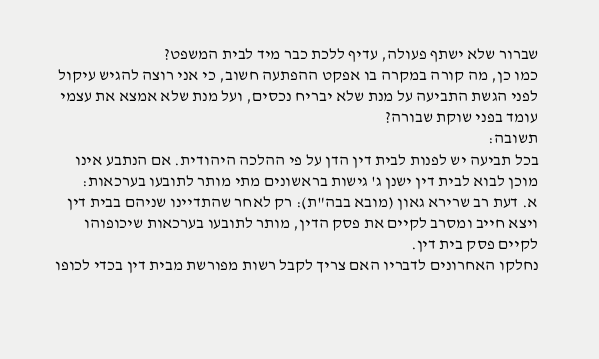שברור שלא ישתף פעולה, עדיף ללכת כבר מיד לבית המשפט?
כמו כן, מה קורה במקרה בו אפקט ההפתעה חשוב, כי אני רוצה להגיש עיקול לפני הגשת התביעה על מנת שלא יבריח נכסים, ועל מנת שלא אמצא את עצמי עומד בפני שוקת שבורה?
תשובה:
בכל תביעה יש לפנות לבית דין הדן על פי ההלכה היהודית. אם הנתבע אינו מוכן לבוא לבית דין ישנן ג' גישות בראשונים מתי מותר לתובעו בערכאות:
א. דעת רב שרירא גאון (מובא בבה"ת): רק לאחר שהתדיינו שניהם בבית דין ויצא חייב ומסרב לקיים את פסק הדין, מותר לתובעו בערכאות שיכופוהו לקיים פסק בית דין.
נחלקו האחרונים לדבריו האם צריך לקבל רשות מפורשת מבית דין בכדי לכופו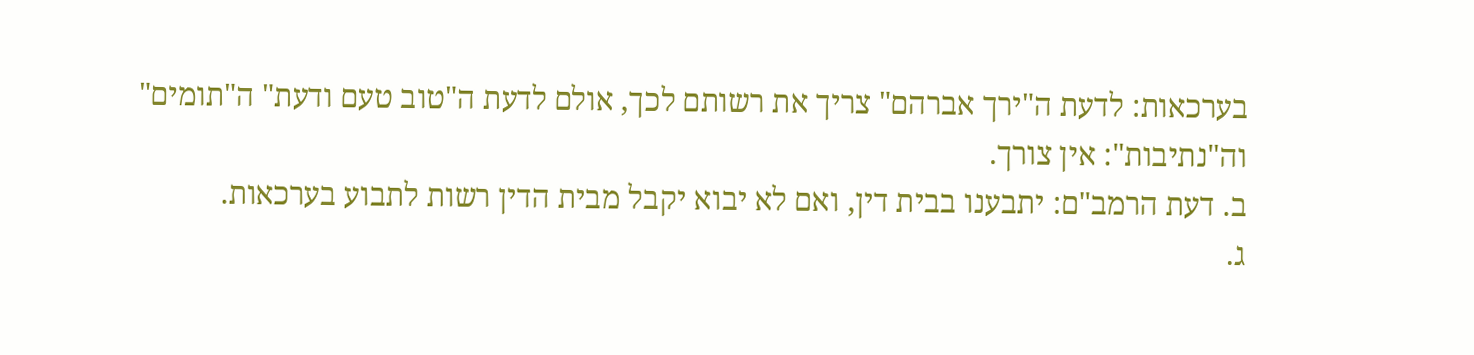בערכאות: לדעת ה"ירך אברהם" צריך את רשותם לכך, אולם לדעת ה"טוב טעם ודעת" ה"תומים" וה"נתיבות": אין צורך.
ב. דעת הרמב"ם: יתבענו בבית דין, ואם לא יבוא יקבל מבית הדין רשות לתבוע בערכאות.
ג.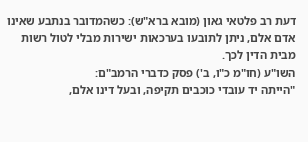דעת רב פלטאי גאון (מובא ברא"ש): כשהמדובר בנתבע שאינו אדם אלם, ניתן לתובעו בערכאות ישירות מבלי לטול רשות מבית הדין לכך.
השו"ע (חו"מ כ"ו, ב') פסק כדברי הרמב"ם:
"הייתה יד עובדי כוכבים תקיפה, ובעל דינו אלם,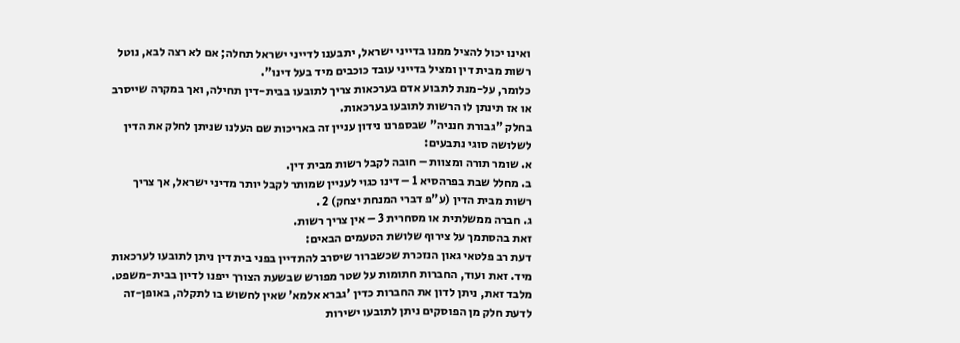ואינו יכול להציל ממנו בדייני ישראל, יתבענו לדייני ישראל תחלה; אם לא רצה לבא, נוטל רשות מבית דין ומציל בדייני עובד כוכבים מיד בעל דינו".
כלומר, על-מנת לתבוע אדם בערכאות צריך לתובעו בבית-דין תחילה, ואך במקרה שייסרב או אז תינתן לו הרשות לתובעו בערכאות.
בחלק "גבורת חנניה" שבספרנו נידון עניין זה באריכות שם העלנו שניתן לחלק את הדין לשלושה סוגי נתבעים:
א. שומר תורה ומצוות – חובה לקבל רשות מבית דין.
ב. מחלל שבת בפרהסיא 1 – דינו כגוי לעניין שמותר לקבל יותר מדיני ישראל, אך צריך רשות מבית הדין (ע"פ דברי המנחת יצחק) 2 .
ג. חברה ממשלתית או מסחרית 3 – אין צריך רשות.
זאת בהסתמך על צירוף שלושת הטעמים הבאים:
דעת רב פלטאי גאון הנזכרת שכשברור שיסרב להתדיין בפני בית דין ניתן לתובעו לערכאות מיד. זאת ועוד, החברות חתומות על שטר מפורש שבשעת הצורך ייפנו לדיון בבית-משפט. מלבד זאת, ניתן לדון את החברות כדין 'גברא אלמא' שאין לחשוש בו לתקלה, באופן-זה לדעת חלק מן הפוסקים ניתן לתובעו ישירות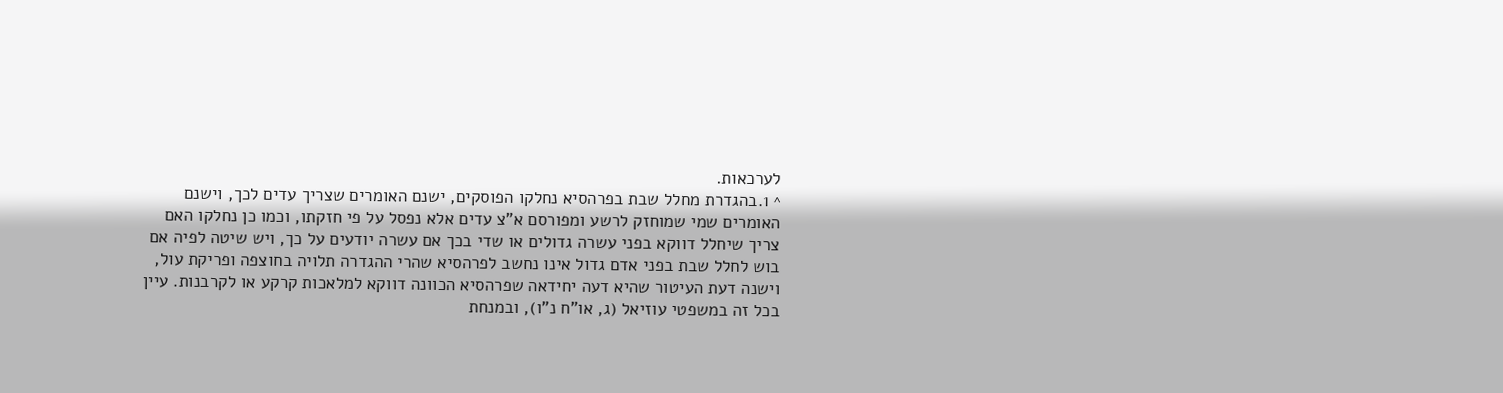לערכאות.
^ 1.בהגדרת מחלל שבת בפרהסיא נחלקו הפוסקים, ישנם האומרים שצריך עדים לכך, וישנם האומרים שמי שמוחזק לרשע ומפורסם א"צ עדים אלא נפסל על פי חזקתו, וכמו כן נחלקו האם צריך שיחלל דווקא בפני עשרה גדולים או שדי בכך אם עשרה יודעים על כך, ויש שיטה לפיה אם בוש לחלל שבת בפני אדם גדול אינו נחשב לפרהסיא שהרי ההגדרה תלויה בחוצפה ופריקת עול, וישנה דעת העיטור שהיא דעה יחידאה שפרהסיא הכוונה דווקא למלאכות קרקע או לקרבנות. עיין בכל זה במשפטי עוזיאל (ג, או"ח נ"ו), ובמנחת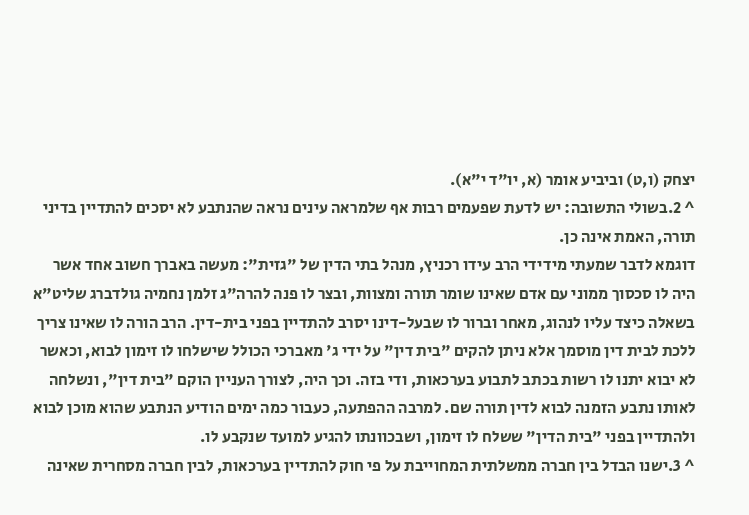יצחק (ו,ט) וביביע אומר (א, יו"ד י"א).
^ 2.בשולי התשובה: יש לדעת שפעמים רבות אף שלמראה עינים נראה שהנתבע לא יסכים להתדיין בדיני תורה, האמת אינה כן.
דוגמא לדבר שמעתי מידידי הרב עידו רכניץ, מנהל בתי הדין של "גזית": מעשה באברך חשוב אחד אשר היה לו סכסוך ממוני עם אדם שאינו שומר תורה ומצוות, ובצר לו פנה להרה"ג זלמן נחמיה גולדברג שליט"א בשאלה כיצד עליו לנהוג, מאחר וברור לו שבעל-דינו יסרב להתדיין בפני בית-דין. הרב הורה לו שאינו צריך ללכת לבית דין מוסמך אלא ניתן להקים "בית דין" על ידי ג' מאברכי הכולל שישלחו לו זימון לבוא, וכאשר לא יבוא יתנו לו רשות בכתב לתבוע בערכאות, ודי בזה. וכך היה, לצורך העניין הוקם "בית דין", ונשלחה לאותו נתבע הזמנה לבוא לדין תורה שם. למרבה ההפתעה, כעבור כמה ימים הודיע הנתבע שהוא מוכן לבוא ולהתדיין בפני "בית הדין" ששלח לו זימון, ושבכוונתו להגיע למועד שנקבע לו.
^ 3.ישנו הבדל בין חברה ממשלתית המחוייבת על פי חוק להתדיין בערכאות, לבין חברה מסחרית שאינה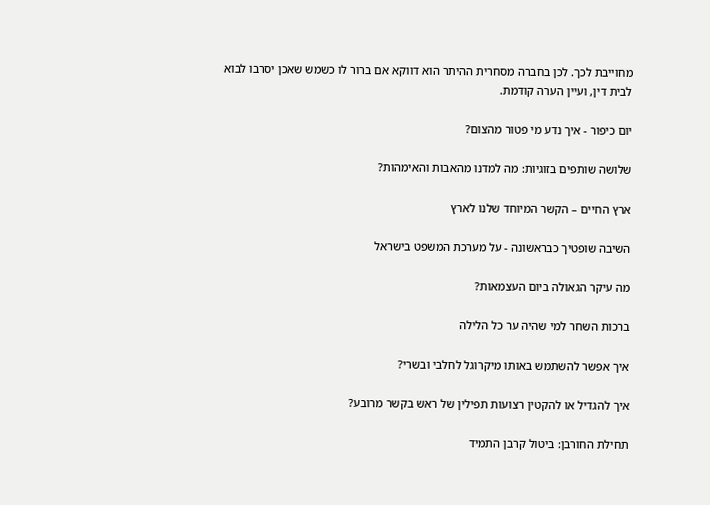מחוייבת לכך. לכן בחברה מסחרית ההיתר הוא דווקא אם ברור לו כשמש שאכן יסרבו לבוא לבית דין, ועיין הערה קודמת.

יום כיפור - איך נדע מי פטור מהצום?

שלושה שותפים בזוגיות: מה למדנו מהאבות והאימהות?

ארץ החיים – הקשר המיוחד שלנו לארץ

השיבה שופטיך כבראשונה - על מערכת המשפט בישראל

מה עיקר הגאולה ביום העצמאות?

ברכות השחר למי שהיה ער כל הלילה

איך אפשר להשתמש באותו מיקרוגל לחלבי ובשרי?

איך להגדיל או להקטין רצועות תפילין של ראש בקשר מרובע?

תחילת החורבן: ביטול קרבן התמיד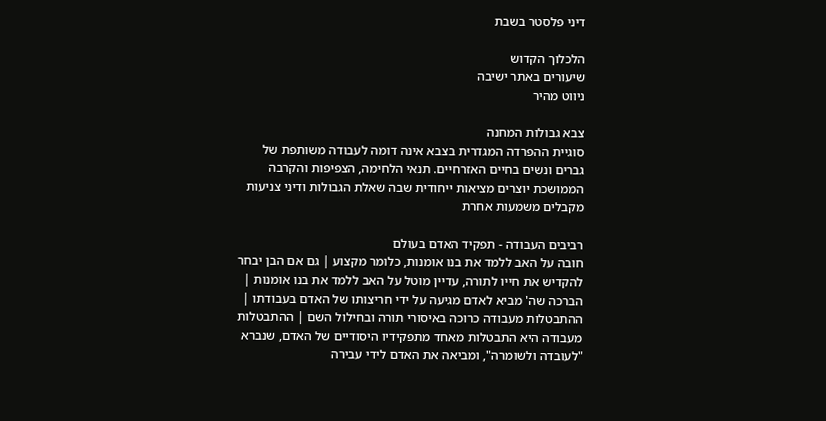דיני פלסטר בשבת

הלכלוך הקדוש
שיעורים באתר ישיבה
ניווט מהיר

צבא גבולות המחנה
סוגיית ההפרדה המגדרית בצבא אינה דומה לעבודה משותפת של גברים ונשים בחיים האזרחיים. תנאי הלחימה, הצפיפות והקרבה הממושכת יוצרים מציאות ייחודית שבה שאלת הגבולות ודיני צניעות מקבלים משמעות אחרת

רביבים העבודה - תפקיד האדם בעולם
חובה על האב ללמד את בנו אומנות, כלומר מקצוע | גם אם הבן יבחר להקדיש את חייו לתורה, עדיין מוטל על האב ללמד את בנו אומנות | הברכה שה' מביא לאדם מגיעה על ידי חריצותו של האדם בעבודתו | ההתבטלות מעבודה כרוכה באיסורי תורה ובחילול השם | ההתבטלות מעבודה היא התבטלות מאחד מתפקידיו היסודיים של האדם, שנברא "לעובדה ולשומרה", ומביאה את האדם לידי עבירה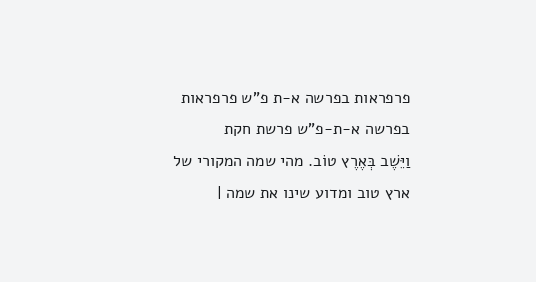פרפראות בפרשה א-ת פ"ש פרפראות בפרשה א-ת-פ"ש פרשת חקת
וַיֵּשֶׁב בְּאֶרֶץ טוֹב. מהי שמה המקורי של ארץ טוב ומדוע שינו את שמה |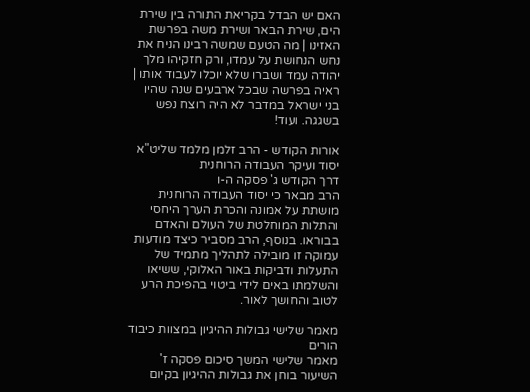האם יש הבדל בקריאת התורה בין שירת הים, שירת הבאר ושירת משה בפרשת האזינו | מה הטעם שמשה רבינו הניח את נחש הנחושת על עמדו, ורק חזקיהו מלך יהודה עמד ושברו שלא יוכלו לעבוד אותו | ראיה בפרשה שבכל ארבעים שנה שהיו בני ישראל במדבר לא היה רוצח נפש בשגגה. ועוד!

אורות הקודש - הרב זלמן מלמד שליט"א יסוד ועיקר העבודה הרוחנית
דרך הקודש ג' פסקה ה-ו
הרב מבאר כי יסוד העבודה הרוחנית מושתת על אמונה והכרת הערך היחסי והתלות המוחלטת של העולם והאדם בבוראו. בנוסף, הרב מסביר כיצד מודעות עמוקה זו מובילה לתהליך מתמיד של התעלות ודביקות באור האלוקי, ששיאו והשלמתו באים לידי ביטוי בהפיכת הרע לטוב והחושך לאור.

מאמר שלישי גבולות ההיגיון במצוות כיבוד הורים
מאמר שלישי המשך סיכום פסקה ז'
השיעור בוחן את גבולות ההיגיון בקיום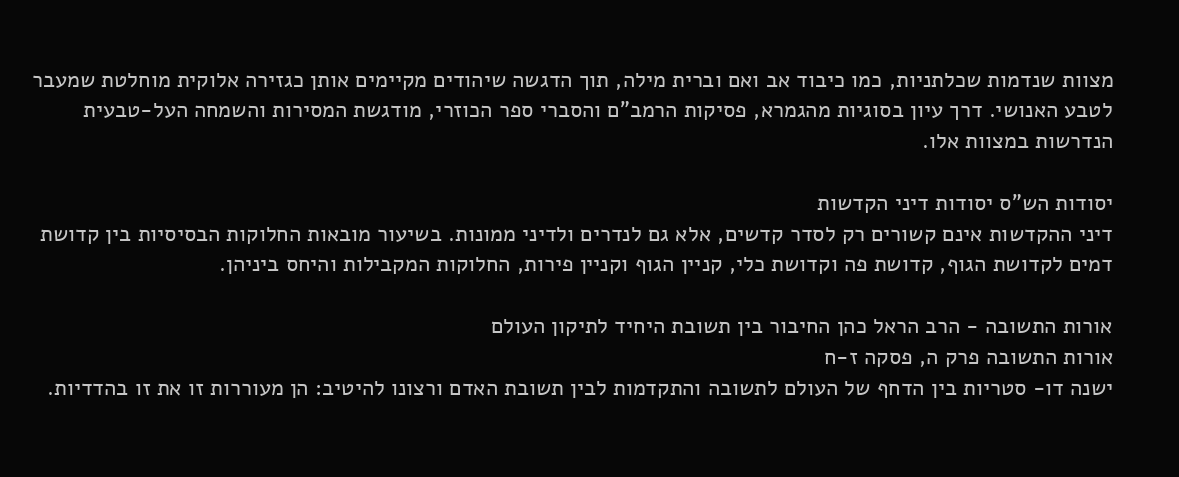מצוות שנדמות שכלתניות, כמו כיבוד אב ואם וברית מילה, תוך הדגשה שיהודים מקיימים אותן כגזירה אלוקית מוחלטת שמעבר לטבע האנושי. דרך עיון בסוגיות מהגמרא, פסיקות הרמב"ם והסברי ספר הכוזרי, מודגשת המסירות והשמחה העל-טבעית הנדרשות במצוות אלו.

יסודות הש"ס יסודות דיני הקדשות
דיני ההקדשות אינם קשורים רק לסדר קדשים, אלא גם לנדרים ולדיני ממונות. בשיעור מובאות החלוקות הבסיסיות בין קדושת דמים לקדושת הגוף, קדושת פה וקדושת כלי, קניין הגוף וקניין פירות, החלוקות המקבילות והיחס ביניהן.

אורות התשובה - הרב הראל כהן החיבור בין תשובת היחיד לתיקון העולם
אורות התשובה פרק ה, פסקה ז-ח
ישנה דו- סטריות בין הדחף של העולם לתשובה והתקדמות לבין תשובת האדם ורצונו להיטיב: הן מעוררות זו את זו בהדדיות.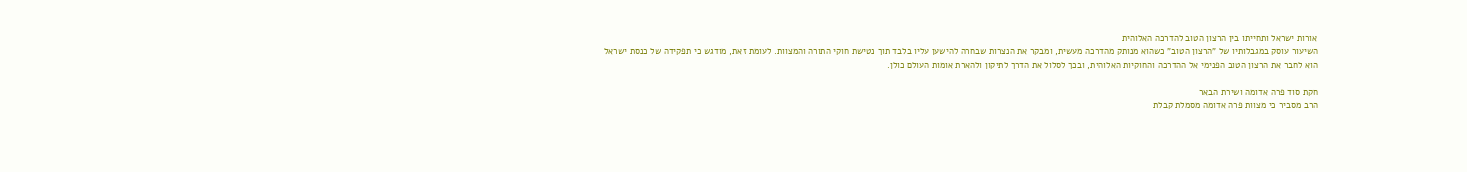אורות ישראל ותחייתו בין הרצון הטוב להדרכה האלוהית
השיעור עוסק במגבלותיו של "הרצון הטוב" כשהוא מנותק מהדרכה מעשית, ומבקר את הנצרות שבחרה להישען עליו בלבד תוך נטישת חוקי התורה והמצוות. לעומת זאת, מודגש כי תפקידה של כנסת ישראל הוא לחבר את הרצון הטוב הפנימי אל ההדרכה והחוקיות האלוהית, ובכך לסלול את הדרך לתיקון ולהארת אומות העולם כולן.

חקת סוד פרה אדומה ושירת הבאר
הרב מסביר כי מצוות פרה אדומה מסמלת קבלת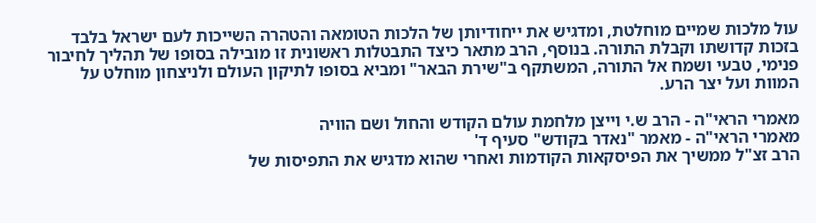עול מלכות שמיים מוחלטת, ומדגיש את ייחודיותן של הלכות הטומאה והטהרה השייכות לעם ישראל בלבד בזכות קדושתו וקבלת התורה. בנוסף, הרב מתאר כיצד התבטלות ראשונית זו מובילה בסופו של תהליך לחיבור פנימי, טבעי ושמח אל התורה, המשתקף ב"שירת הבאר" ומביא בסופו לתיקון העולם ולניצחון מוחלט על המוות ועל יצר הרע.

מאמרי הראי"ה - הרב ש.י וייצן מלחמת עולם הקודש והחול ושם הוויה
מאמרי הראי"ה - מאמר "נאדר בקודש" סעיף ד'
הרב זצ"ל ממשיך את הפיסקאות הקודמות ואחרי שהוא מדגיש את התפיסות של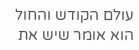עולם הקודש והחול הוא אומר שיש את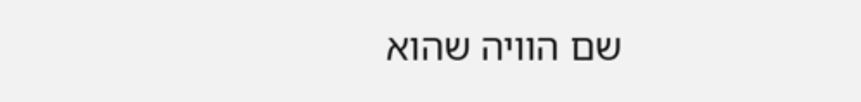שם הוויה שהוא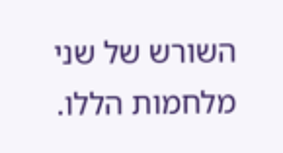השורש של שני מלחמות הללו.